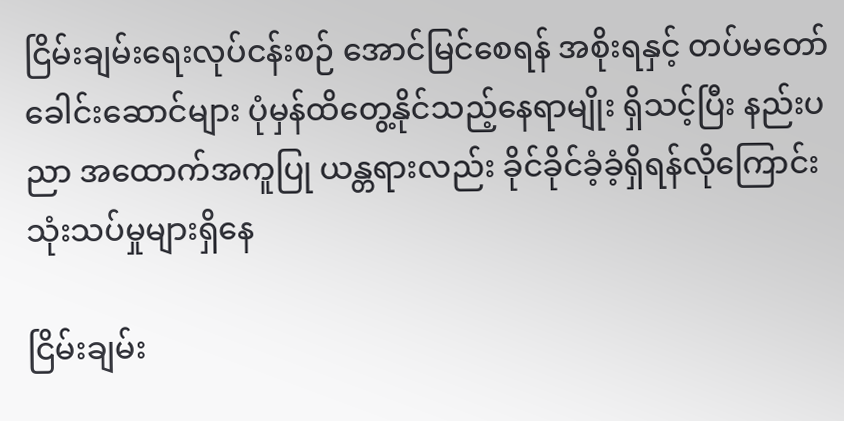ငြိမ်းချမ်းရေးလုပ်ငန်းစဉ် အောင်မြင်စေရန် အစိုးရနှင့် တပ်မတော်ခေါင်းဆောင်များ ပုံမှန်ထိတွေ့နိုင်သည့်နေရာမျိုး ရှိသင့်ပြီး နည်းပညာ အထောက်အကူပြု ယန္တရားလည်း ခိုင်ခိုင်ခံ့ခံ့ရှိရန်လိုကြောင်း သုံးသပ်မှုများရှိနေ

ငြိမ်းချမ်း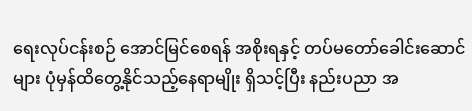ရေးလုပ်ငန်းစဉ် အောင်မြင်စေရန် အစိုးရနှင့် တပ်မတော်ခေါင်းဆောင်များ ပုံမှန်ထိတွေ့နိုင်သည့်နေရာမျိုး ရှိသင့်ပြီး နည်းပညာ အ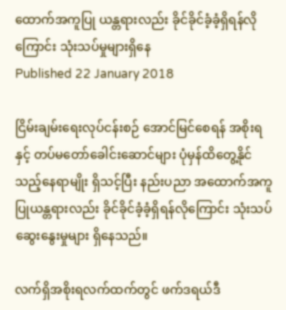ထောက်အကူပြု ယန္တရားလည်း ခိုင်ခိုင်ခံ့ခံ့ရှိရန်လိုကြောင်း သုံးသပ်မှုများရှိနေ
Published 22 January 2018

ငြိမ်းချမ်းရေးလုပ်ငန်းစဉ် အောင်မြင်စေရန် အစိုးရနှင့် တပ်မတော်ခေါင်းဆောင်များ ပုံမှန်ထိတွေ့နိုင်သည့်နေရာမျိုး ရှိသင့်ပြီး နည်းပညာ အထောက်အကူပြုယန္တရားလည်း ခိုင်ခိုင်ခံ့ခံ့ရှိရန်လိုကြောင်း သုံးသပ် ဆွေးနွေးမှုများ ရှိနေသည်။

လက်ရှိအစိုးရလက်ထက်တွင် ဖက်ဒရယ်ဒီ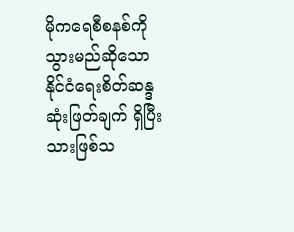မိုကရေစီစနစ်ကို သွားမည်ဆိုသော နိုင်ငံရေးစိတ်ဆန္ဒ ဆုံးဖြတ်ချက် ရှိပြီးသားဖြစ်သ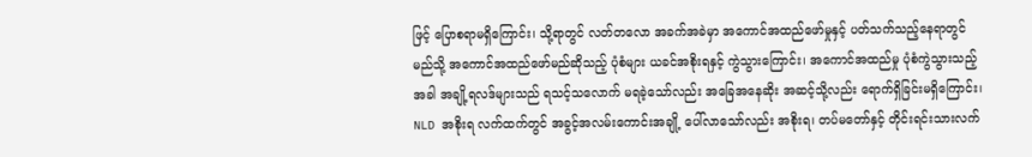ဖြင့် ပြောစရာမရှိကြောင်း၊ သို့ရာတွင် လတ်တလော အခက်အခဲမှာ အကောင်အထည်ဖော်မှုနှင့် ပတ်သက်သည့်နေရာတွင် မည်သို့ အကောင်အထည်ဖော်မည်ဆိုသည့် ပုံစံများ ယခင်အစိုးရနှင့် ကွဲသွားကြောင်း၊ အကောင်အထည်မှု ပုံစံကွဲသွားသည့်အခါ အချို့ရလဒ်များသည် ရသင့်သလောက် မရခဲ့သော်လည်း အခြေအနေဆိုး အဆင့်သို့လည်း ရောက်ရှိခြင်းမရှိကြောင်း၊ NLD အစိုးရ လက်ထက်တွင် အခွင့်အလမ်းကောင်းအချို့ ပေါ်လာသော်လည်း အစိုးရ၊ တပ်မတော်နှင့် တိုင်းရင်းသားလက်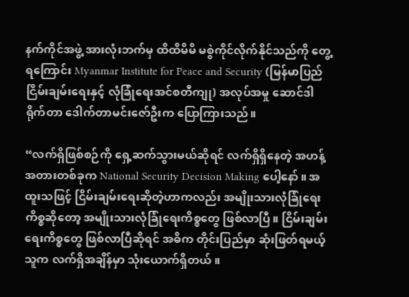နက်ကိုင်အဖွဲ့ အားလုံးဘက်မှ ထိထိမိမိ မစွဲကိုင်လိုက်နိုင်သည်ကို တွေ့ရကြောင်း Myanmar Institute for Peace and Security (မြန်မာပြည်ငြိမ်းချမ်းရေးနှင့် လုံခြုံရေးအင်စတီကျု) အလုပ်အမှု ဆောင်ဒါရိုက်တာ ဒေါက်တာမင်းဇော်ဦးက ပြောကြားသည်။

“လက်ရှိဖြစ်စဉ်ကို ရှေ့ဆက်သွားမယ်ဆိုရင် လက်ရှိရှိနေတဲ့ အဟန့်အတားတစ်ခုက National Security Decision Making ပေါ့နော်။ အထူးသဖြင့် ငြိမ်းချမ်းရေးဆိုတဲ့ဟာကလည်း အမျိုးသားလုံခြုံရေးကိစ္စဆိုတော့ အမျိုးသားလုံခြုံရေးကိစ္စတွေ ဖြစ်လာပြီ။ ငြိမ်းချမ်းရေးကိစ္စတွေ ဖြစ်လာပြီဆိုရင် အဓိက တိုင်းပြည်မှာ ဆုံးဖြတ်ရမယ့် သူက လက်ရှိအချိန်မှာ သုံးယောက်ရှိတယ်။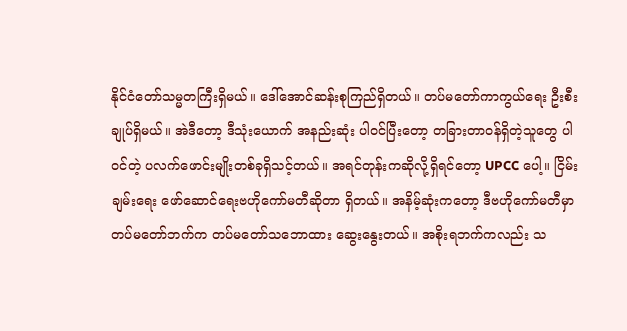နိုင်ငံတော်သမ္မတကြီးရှိမယ်။ ဒေါ်အောင်ဆန်းစုကြည်ရှိတယ်။ တပ်မတော်ကာကွယ်ရေး ဦးစီးချုပ်ရှိမယ်။ အဲဒီတော့ ဒီသုံးယောက် အနည်းဆုံး ပါဝင်ပြီးတော့ တခြားတာဝန်ရှိတဲ့သူတွေ ပါဝင်တဲ့ ပလက်ဖောင်းမျိုးတစ်ခုရှိသင့်တယ်။ အရင်တုန်းကဆိုလို့ရှိရင်တော့ UPCC ပေါ့။ ငြိမ်းချမ်းရေး ဖော်ဆောင်ရေးဗဟိုကော်မတီဆိုတာ ရှိတယ်။ အနိမ့်ဆုံးကတော့ ဒီဗဟိုကော်မတီမှာ တပ်မတော်ဘက်က တပ်မတော်သဘောထား ဆွေးနွေးတယ်။ အစိုးရဘက်ကလည်း သ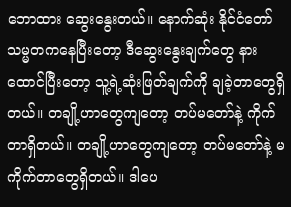ဘောထား ဆွေးနွေးတယ်။ နောက်ဆုံး နိုင်ငံတော်သမ္မတကနေပြီးတော့ ဒီဆွေးနွေးချက်တွေ နားထောင်ပြီးတော့ သူ့ရဲ့ဆုံးဖြတ်ချက်ကို ချခဲ့တာတွေရှိတယ်။ တချို့ဟာတွေကျတော့ တပ်မတော်နဲ့ ကိုက်တာရှိတယ်။ တချို့ဟာတွေကျတော့ တပ်မတော်နဲ့ မကိုက်တာတွေရှိတယ်။ ဒါပေ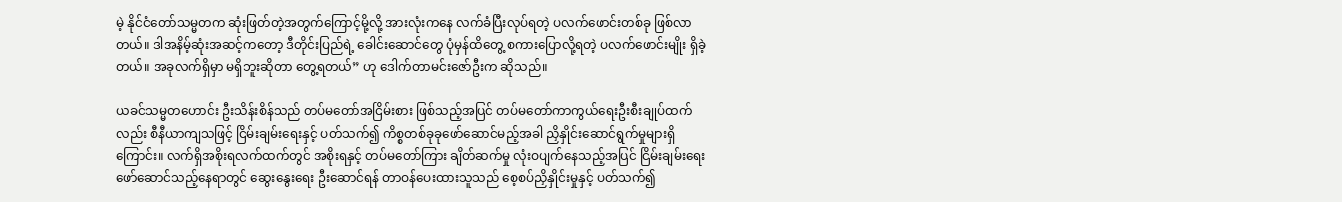မဲ့ နိုင်ငံတော်သမ္မတက ဆုံးဖြတ်တဲ့အတွက်ကြောင့်မို့လို့ အားလုံးကနေ လက်ခံပြီးလုပ်ရတဲ့ ပလက်ဖောင်းတစ်ခု ဖြစ်လာတယ်။ ဒါအနိမ့်ဆုံးအဆင့်ကတော့ ဒီတိုင်းပြည်ရဲ့ ခေါင်းဆောင်တွေ ပုံမှန်ထိတွေ့ စကားပြောလို့ရတဲ့ ပလက်ဖောင်းမျိုး ရှိခဲ့တယ်။ အခုလက်ရှိမှာ မရှိဘူးဆိုတာ တွေ့ရတယ်” ဟု ဒေါက်တာမင်းဇော်ဦးက ဆိုသည်။

ယခင်သမ္မတဟောင်း ဦးသိန်းစိန်သည် တပ်မတော်အငြိမ်းစား ဖြစ်သည့်အပြင် တပ်မတော်ကာကွယ်ရေးဦးစီးချုပ်ထက်လည်း စီနီယာကျသဖြင့် ငြိမ်းချမ်းရေးနှင့် ပတ်သက်၍ ကိစ္စတစ်ခုခုဖော်ဆောင်မည့်အခါ ညှိနှိုင်းဆောင်ရွက်မှုများရှိကြောင်း။ လက်ရှိအစိုးရလက်ထက်တွင် အစိုးရနှင့် တပ်မတော်ကြား ချိတ်ဆက်မှု လုံးဝပျက်နေသည့်အပြင် ငြိမ်းချမ်းရေး ဖော်ဆောင်သည့်နေရာတွင် ဆွေးနွေးရေး ဦးဆောင်ရန် တာဝန်ပေးထားသူသည် စေ့စပ်ညှိနှိုင်းမှုနှင့် ပတ်သက်၍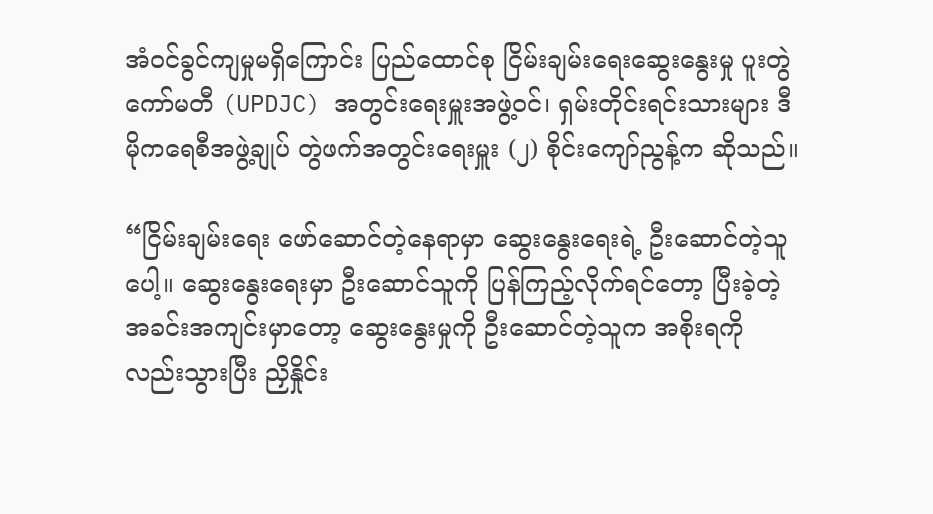အံဝင်ခွင်ကျမှုမရှိကြောင်း ပြည်ထောင်စု ငြိမ်းချမ်းရေးဆွေးနွေးမှု ပူးတွဲကော်မတီ (UPDJC) အတွင်းရေးမှူးအဖွဲ့ဝင်၊ ရှမ်းတိုင်းရင်းသားများ ဒီမိုကရေစီအဖွဲ့ချုပ် တွဲဖက်အတွင်းရေးမှူး (၂) စိုင်းကျော်ညွန့်က ဆိုသည်။

“ငြိမ်းချမ်းရေး ဖော်ဆောင်တဲ့နေရာမှာ ဆွေးနွေးရေးရဲ့ ဦးဆောင်တဲ့သူပေါ့။ ဆွေးနွေးရေးမှာ ဦးဆောင်သူကို ပြန်ကြည့်လိုက်ရင်တော့ ပြီးခဲ့တဲ့အခင်းအကျင်းမှာတော့ ဆွေးနွေးမှုကို ဦးဆောင်တဲ့သူက အစိုးရကိုလည်းသွားပြီး ညှိနှိုင်း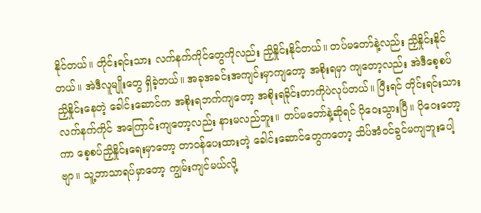နိုင်တယ်။ တိုင်းရင်းသား လက်နက်ကိုင်တွေကိုလည်း ညှိနှိုင်းနိုင်တယ်။ တပ်မတော်နဲ့လည်း ညှိနှိုင်းနိုင်တယ်။ အဲဒီလူမျိုးတွေ ရှိခဲ့တယ်။ အခုအခင်းအကျင်းမှာကျတော့ အစိုးရမှာ ကျတော့လည်း အဲဒီစေ့စပ်ညှိနှိုင်းနေတဲ့ ခေါင်းဆောင်က အစိုးရဘက်ကျတော့ အစိုးရခိုင်းတာကိုပဲလုပ်တယ်။ ပြီးရင် တိုင်းရင်းသားလက်နက်ကိုင် အကြောင်းကျတော့လည်း နားမလည်ဘူး။ တပ်မတော်နဲ့ဆိုရင် ပိုဝေးသွားပြီ။ ပိုဝေးတော့ကာ စေ့စပ်ညှိနှိုင်းရေးမှာတော့ တာဝန်ပေးထားတဲ့ ခေါင်းဆောင်တွေကတော့ သိပ်အံဝင်ခွင်မကျဘူးပေါ့ဗျာ။ သူ့ဘာသာရပ်မှာတော့ ကျွမ်းကျင်မယ်လို့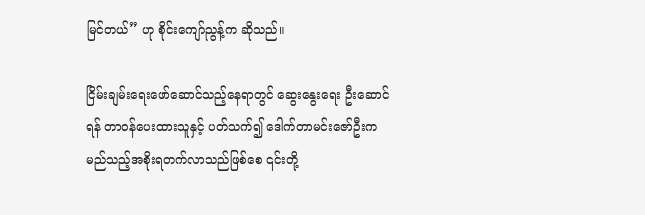မြင်တယ်” ဟု စိုင်းကျော်ညွန့်က ဆိုသည်။

ငြိမ်းချမ်းရေးဖော်ဆောင်သည့်နေရာတွင် ဆွေးနွေးရေး ဦးဆောင်ရန် တာဝန်ပေးထားသူနှင့် ပတ်သက်၍ ဒေါက်တာမင်းဇော်ဦးက မည်သည့်အစိုးရတက်လာသည်ဖြစ်စေ ၎င်းတို့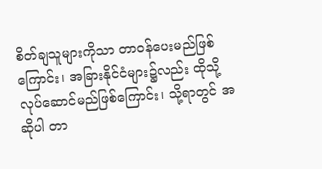စိတ်ချသူများကိုသာ တာဝန်ပေးမည်ဖြစ်ကြောင်း၊ အခြားနိုင်ငံများ၌လည်း ထိုသို့ လုပ်ဆောင်မည်ဖြစ်ကြောင်း၊ သို့ရာတွင် အဆိုပါ တာ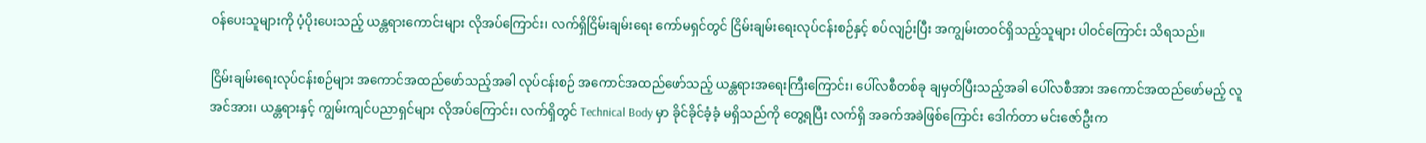ဝန်ပေးသူများကို ပံ့ပိုးပေးသည့် ယန္တရားကောင်းများ လိုအပ်ကြောင်း၊ လက်ရှိငြိမ်းချမ်းရေး ကော်မရှင်တွင် ငြိမ်းချမ်းရေးလုပ်ငန်းစဉ်နှင့် စပ်လျဉ်းပြီး အကျွမ်းတဝင်ရှိသည့်သူများ ပါဝင်ကြောင်း သိရသည်။

ငြိမ်းချမ်းရေးလုပ်ငန်းစဉ်များ အကောင်အထည်ဖော်သည့်အခါ လုပ်ငန်းစဉ် အကောင်အထည်ဖော်သည့် ယန္တရားအရေးကြီးကြောင်း၊ ပေါ်လစီတစ်ခု ချမှတ်ပြီးသည့်အခါ ပေါ်လစီအား အကောင်အထည်ဖော်မည့် လူအင်အား၊ ယန္တရားနှင့် ကျွမ်းကျင်ပညာရှင်များ လိုအပ်ကြောင်း၊ လက်ရှိတွင် Technical Body မှာ ခိုင်ခိုင်ခံ့ခံ့ မရှိသည်ကို တွေ့ရပြီး လက်ရှိ အခက်အခဲဖြစ်ကြောင်း ဒေါက်တာ မင်းဇော်ဦးက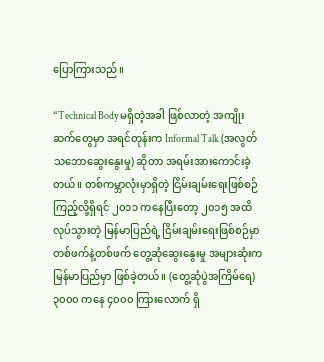ပြောကြားသည်။

“Technical Body မရှိတဲ့အခါ ဖြစ်လာတဲ့ အကျိုးဆက်တွေမှာ အရင်တုန်းက Informal Talk (အလွတ်သဘောဆွေးနွေးမှု) ဆိုတာ အရမ်းအားကောင်းခဲ့တယ်။ တစ်ကမ္ဘာလုံးမှာရှိတဲ့ ငြိမ်းချမ်းရေးဖြစ်စဉ် ကြည့်လို့ရှိရင် ၂၀၁၁ ကနေပြီးတော့ ၂၀၁၅ အထိ လုပ်သွားတဲ့ မြန်မာပြည်ရဲ့ ငြိမ်းချမ်းရေးဖြစ်စဉ်မှာ တစ်ဖက်နဲ့တစ်ဖက် တွေ့ဆုံဆွေးနွေးမှု အများဆုံးက မြန်မာပြည်မှာ ဖြစ်ခဲ့တယ်။ (တွေ့ဆုံပွဲအကြိမ်ရေ) ၃၀၀၀ ကနေ ၄၀၀၀ ကြားလောက် ရှိ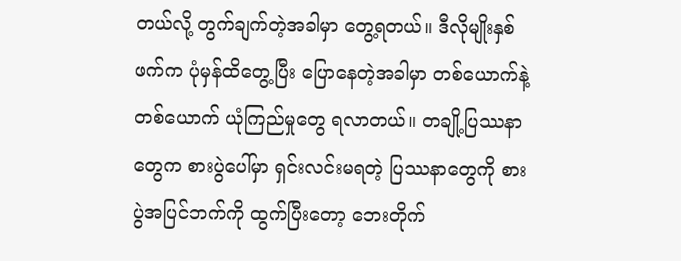တယ်လို့ တွက်ချက်တဲ့အခါမှာ တွေ့ရတယ်။ ဒီလိုမျိုးနှစ်ဖက်က ပုံမှန်ထိတွေ့ပြီး ပြောနေတဲ့အခါမှာ တစ်ယောက်နဲ့ တစ်ယောက် ယုံကြည်မှုတွေ ရလာတယ်။ တချို့ပြဿနာတွေက စားပွဲပေါ်မှာ ရှင်းလင်းမရတဲ့ ပြဿနာတွေကို စားပွဲအပြင်ဘက်ကို ထွက်ပြီးတော့ ဘေးတိုက်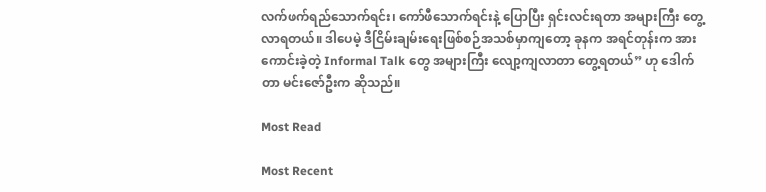လက်ဖက်ရည်သောက်ရင်း၊ ကော်ဖီသောက်ရင်းနဲ့ ပြောပြီး ရှင်းလင်းရတာ အများကြီး တွေ့လာရတယ်။ ဒါပေမဲ့ ဒီငြိမ်းချမ်းရေးဖြစ်စဉ်အသစ်မှာကျတော့ ခုနက အရင်တုန်းက အားကောင်းခဲ့တဲ့ Informal Talk တွေ အများကြီး လျော့ကျလာတာ တွေ့ရတယ်” ဟု ဒေါက်တာ မင်းဇော်ဦးက ဆိုသည်။

Most Read

Most Recent